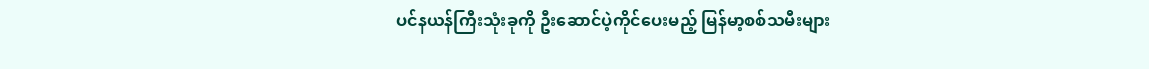ပင်နယန်ကြီးသုံးခုကို ဦးဆောင်ပဲ့ကိုင်ပေးမည့် မြန်မာ့စစ်သမီးများ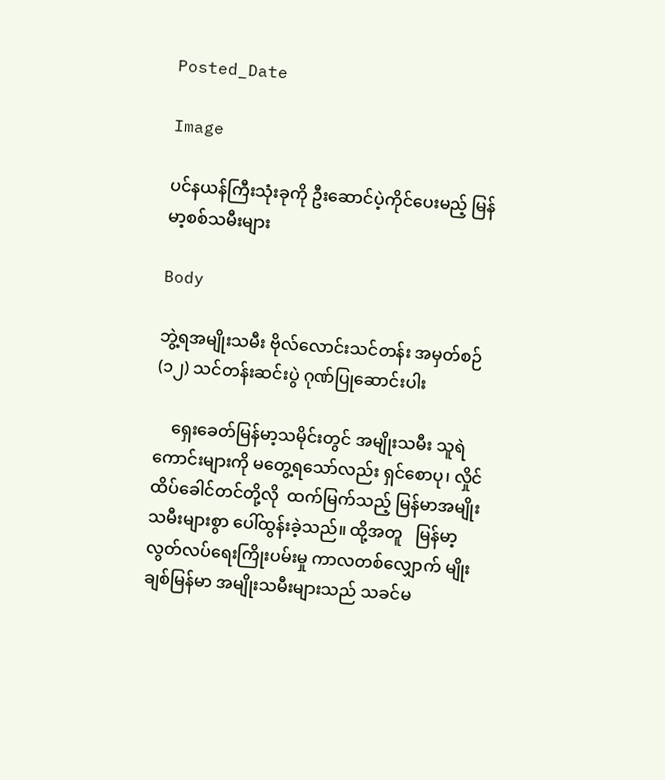Posted_Date

Image

ပင်နယန်ကြီးသုံးခုကို ဦးဆောင်ပဲ့ကိုင်ပေးမည့် မြန်မာ့စစ်သမီးများ

Body

ဘွဲ့ရအမျိုးသမီး ဗိုလ်လောင်းသင်တန်း အမှတ်စဉ်(၁၂) သင်တန်းဆင်းပွဲ ဂုဏ်ပြုဆောင်းပါး

    ရှေးခေတ်မြန်မာ့သမိုင်းတွင် အမျိုးသမီး သူရဲကောင်းများကို မတွေ့ရသော်လည်း ရှင်စောပု၊ လှိုင်ထိပ်ခေါင်တင်တို့လို  ထက်မြက်သည့် မြန်မာအမျိုးသမီးများစွာ ပေါ်ထွန်းခဲ့သည်။ ထို့အတူ   မြန်မာ့လွတ်လပ်ရေးကြိုးပမ်းမှု ကာလတစ်လျှောက် မျိုးချစ်မြန်မာ အမျိုးသမီးများသည် သခင်မ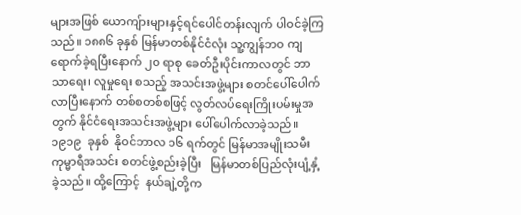များအဖြစ် ယောကျ်ားများနှင့်ရင်ပေါင်တန်းလျက် ပါဝင်ခဲ့ကြသည်။ ၁၈၈၆ ခုနှစ် မြန်မာတစ်နိုင်ငံလုံး သူ့ကျွန်ဘဝ ကျရောက်ခဲ့ရပြီးနောက် ၂၀ ရာစု ခေတ်ဦးပိုင်းကာလတွင် ဘာသာရေး၊ လူမှုရေး စသည့် အသင်းအဖွဲ့များ စတင်ပေါ်ပေါက်လာပြီးနောက် တစ်စတစ်စဖြင့် လွတ်လပ်ရေးကြိုးပမ်းမှုအတွက် နိုင်ငံရေးအသင်းအဖွဲ့များ ပေါ်ပေါက်လာခဲ့သည်။ ၁၉၁၉  ခုနှစ်  နိုဝင်ဘာလ ၁၆ ရက်တွင် မြန်မာအမျိုးသမီး ကုမ္မာရီအသင်း စတင်ဖွဲ့စည်းခဲ့ပြီး   မြန်မာတစ်ပြည်လုံးပျံ့နှံ့ခဲ့သည်။ ထို့ကြောင့်  နယ်ချဲ့တို့က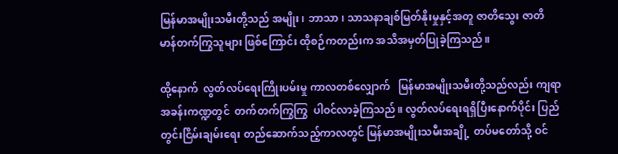မြန်မာအမျိုးသမီးတို့သည် အမျိုး၊ ဘာသာ၊ သာသနာချစ်မြတ်နိုးမှုနှင့်အတူ ဇာတိသွေး ဇာတိမာန်တက်ကြွသူများ ဖြစ်ကြောင်း ထိုစဉ်ကတည်းက အသိအမှတ်ပြုခဲ့ကြသည်။

ထို့နောက်  လွတ်လပ်ရေးကြိုးပမ်းမှု ကာလတစ်လျှောက်   မြန်မာအမျိုးသမီးတို့သည်လည်း ကျရာအခန်းကဏ္ဍတွင်  တက်တက်ကြွကြွ  ပါဝင်လာခဲ့ကြသည်။ လွတ်လပ်ရေးရရှိပြီးနောက်ပိုင်း ပြည်တွင်းငြိမ်းချမ်းရေး တည်ဆောက်သည့်ကာလတွင် မြန်မာအမျိုးသမီးအချို့  တပ်မတော်သို့ ဝင်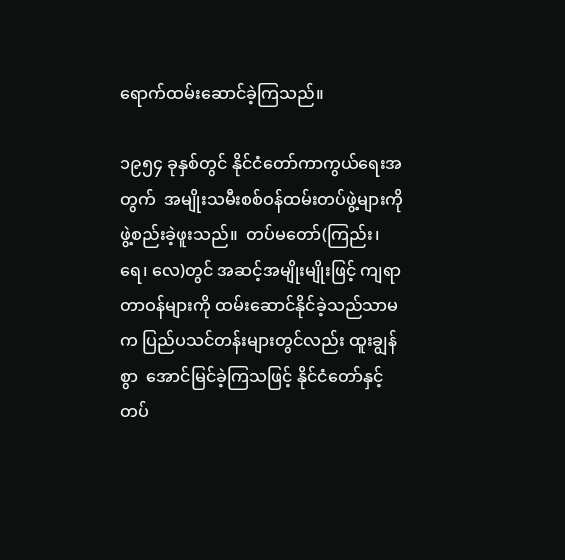ရောက်ထမ်းဆောင်ခဲ့ကြသည်။

၁၉၅၄ ခုနှစ်တွင် နိုင်ငံတော်ကာကွယ်ရေးအတွက်  အမျိုးသမီးစစ်ဝန်ထမ်းတပ်ဖွဲ့များကို ဖွဲ့စည်းခဲ့ဖူးသည်။  တပ်မတော်(ကြည်း၊ ရေ၊ လေ)တွင် အဆင့်အမျိုးမျိုးဖြင့် ကျရာတာဝန်များကို ထမ်းဆောင်နိုင်ခဲ့သည်သာမက ပြည်ပသင်တန်းများတွင်လည်း ထူးချွန်စွာ  အောင်မြင်ခဲ့ကြသဖြင့် နိုင်ငံတော်နှင့်   တပ်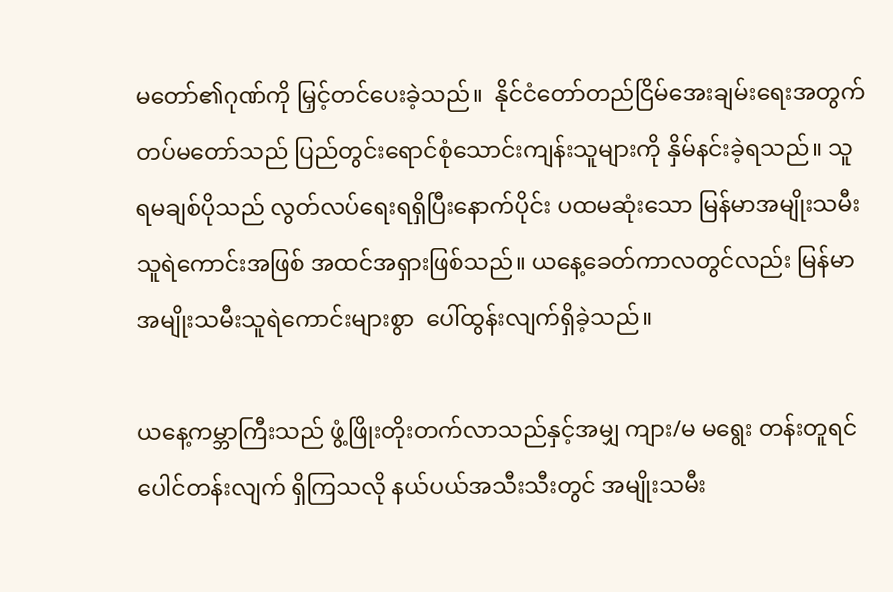မတော်၏ဂုဏ်ကို မြှင့်တင်ပေးခဲ့သည်။  နိုင်ငံတော်တည်ငြိမ်အေးချမ်းရေးအတွက် တပ်မတော်သည် ပြည်တွင်းရောင်စုံသောင်းကျန်းသူများကို နှိမ်နင်းခဲ့ရသည်။ သူရမချစ်ပိုသည် လွတ်လပ်ရေးရရှိပြီးနောက်ပိုင်း ပထမဆုံးသော မြန်မာအမျိုးသမီးသူရဲကောင်းအဖြစ် အထင်အရှားဖြစ်သည်။ ယနေ့ခေတ်ကာလတွင်လည်း မြန်မာအမျိုးသမီးသူရဲကောင်းများစွာ  ပေါ်ထွန်းလျက်ရှိခဲ့သည်။

ယနေ့ကမ္ဘာကြီးသည် ဖွံ့ဖြိုးတိုးတက်လာသည်နှင့်အမျှ ကျား/မ မရွေး တန်းတူရင်ပေါင်တန်းလျက် ရှိကြသလို နယ်ပယ်အသီးသီးတွင် အမျိုးသမီး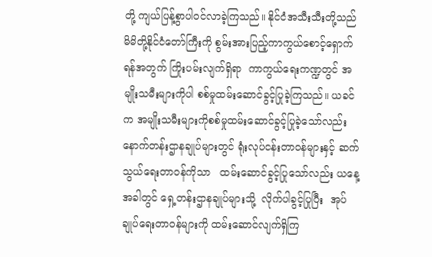တို့ ကျယ်ပြန့်စွာပါဝင်လာခဲ့ကြသည်။ နိုင်ငံအသီးသီးတို့သည် မိမိတို့နိုင်ငံတော်ကြီးကို စွမ်းအားပြည့်ကာကွယ်စောင့်ရှောက်ရန်အတွက် ကြိုးပမ်းလျက်ရှိရာ  ကာကွယ်ရေးကဏ္ဍတွင် အမျိုးသမီးများကိုပါ စစ်မှုထမ်းဆောင်ခွင့်ပြုခဲ့ကြသည်။ ယခင်က အမျိုးသမီးများကိုစစ်မှုထမ်းဆောင်ခွင့်ပြုခဲ့သော်လည်း   နောက်တန်းဌာနချုပ်များတွင် ရုံးလုပ်ငန်းတာဝန်များနှင့် ဆက်သွယ်ရေးတာဝန်ကိုသာ   ထမ်းဆောင်ခွင့်ပြုသော်လည်း ယနေ့အခါတွင် ရှေ့တန်းဌာနချုပ်များသို့  လိုက်ပါခွင့်ပြုပြီး  အုပ်ချုပ်ရေးတာဝန်များကို ထမ်းဆောင်လျက်ရှိကြ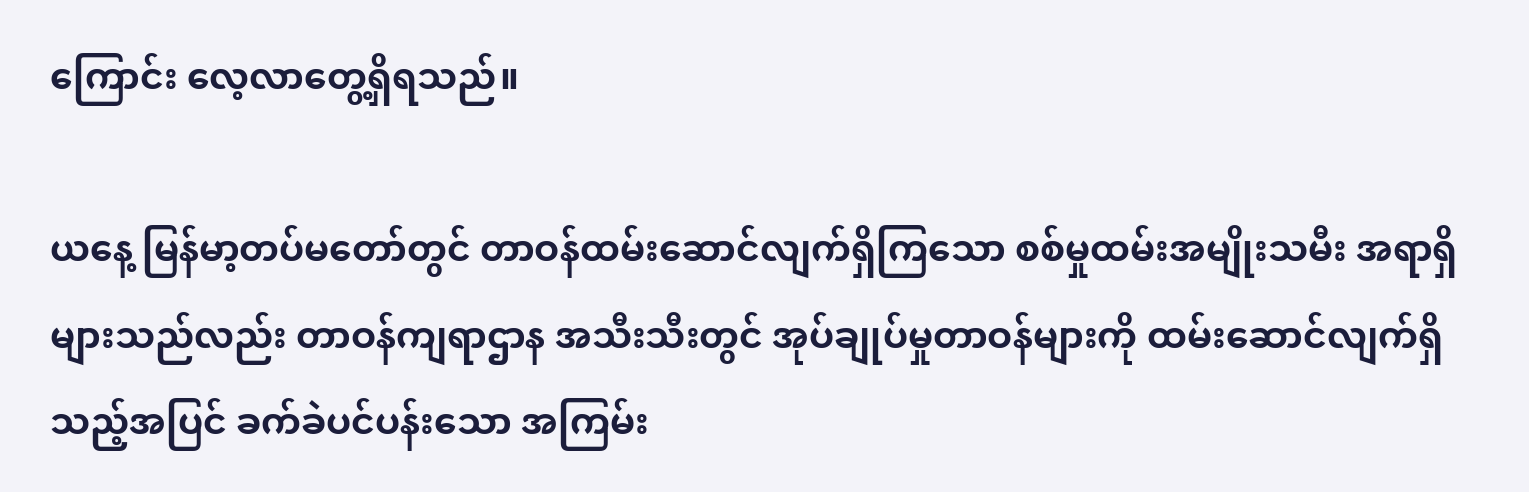ကြောင်း လေ့လာတွေ့ရှိရသည်။

ယနေ့ မြန်မာ့တပ်မတော်တွင် တာဝန်ထမ်းဆောင်လျက်ရှိကြသော စစ်မှုထမ်းအမျိုးသမီး အရာရှိများသည်လည်း တာဝန်ကျရာဌာန အသီးသီးတွင် အုပ်ချုပ်မှုတာဝန်များကို ထမ်းဆောင်လျက်ရှိသည့်အပြင် ခက်ခဲပင်ပန်းသော အကြမ်း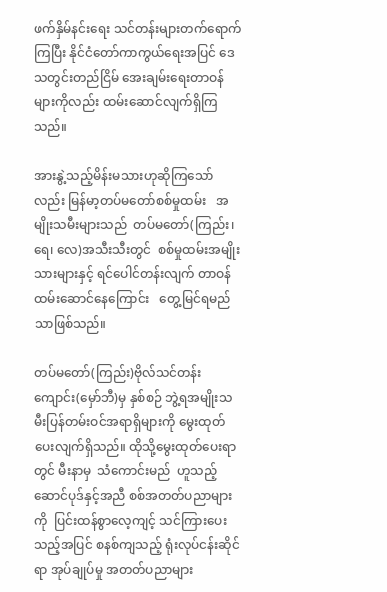ဖက်နှိမ်နင်းရေး သင်တန်းများတက်ရောက်ကြပြီး နိုင်ငံတော်ကာကွယ်ရေးအပြင် ဒေသတွင်းတည်ငြိမ် အေးချမ်းရေးတာဝန်များကိုလည်း ထမ်းဆောင်လျက်ရှိကြသည်။

အားနွဲ့သည့်မိန်းမသားဟုဆိုကြသော်လည်း မြန်မာ့တပ်မတော်စစ်မှုထမ်း   အမျိုးသမီးများသည်  တပ်မတော်(ကြည်း၊ ရေ၊ လေ)အသီးသီးတွင်  စစ်မှုထမ်းအမျိုးသားများနှင့် ရင်ပေါင်တန်းလျက် တာဝန်ထမ်းဆောင်နေကြောင်း   တွေ့မြင်ရမည်သာဖြစ်သည်။

တပ်မတော်(ကြည်း)ဗိုလ်သင်တန်းကျောင်း(မှော်ဘီ)မှ နှစ်စဉ် ဘွဲ့ရအမျိုးသမီးပြန်တမ်းဝင်အရာရှိများကို မွေးထုတ်ပေးလျက်ရှိသည်။ ထိုသို့မွေးထုတ်ပေးရာတွင် မီးနာမှ  သံကောင်းမည်  ဟူသည့် ဆောင်ပုဒ်နှင့်အညီ စစ်အတတ်ပညာများကို  ပြင်းထန်စွာလေ့ကျင့် သင်ကြားပေးသည့်အပြင် စနစ်ကျသည့် ရုံးလုပ်ငန်းဆိုင်ရာ အုပ်ချုပ်မှု အတတ်ပညာများ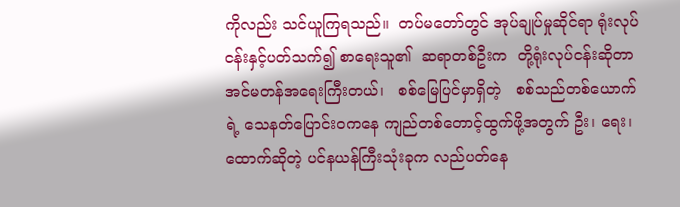ကိုလည်း သင်ယူကြရသည်။  တပ်မတော်တွင် အုပ်ချုပ်မှုဆိုင်ရာ ရုံးလုပ်ငန်းနှင့်ပတ်သက်၍ စာရေးသူ၏  ဆရာတစ်ဦးက  တို့ရုံးလုပ်ငန်းဆိုတာ   အင်မတန်အရေးကြီးတယ်၊   စစ်မြေပြင်မှာရှိတဲ့   စစ်သည်တစ်ယောက်ရဲ့ သေနတ်ပြောင်းဝကနေ ကျည်တစ်တောင့်ထွက်ဖို့အတွက် ဦး၊ ရေး၊ ထောက်ဆိုတဲ့ ပင်နယန်ကြီးသုံးခုက လည်ပတ်နေ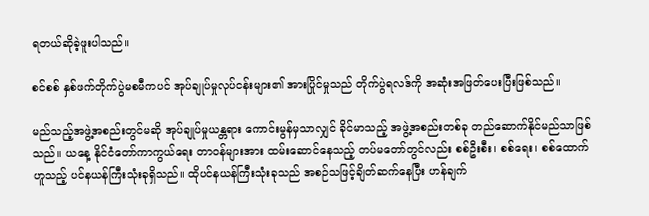ရတယ်ဆိုခဲ့ဖူးပါသည်။

စင်စစ် နှစ်ဖက်တိုက်ပွဲမစမီကပင် အုပ်ချုပ်မှုလုပ်ငန်းများ၏ အားပြိုင်မှုသည် တိုက်ပွဲရလဒ်ကို အဆုံးအဖြတ်ပေးပြီးဖြစ်သည်။

မည်သည့်အဖွဲ့အစည်းတွင်မဆို အုပ်ချုပ်မှုယန္တရား ကောင်းမွန်မှသာလျှင် ခိုင်မာသည့် အဖွဲ့အစည်းတစ်ခု တည်ဆောက်နိုင်မည်သာဖြစ်သည်။ ယနေ့ နိုင်ငံတော်ကာကွယ်ရေး တာဝန်များအား ထမ်းဆောင်နေသည့် တပ်မတော်တွင်လည်း စစ်ဦးစီး၊ စစ်ရေး၊ စစ်ထောက်ဟူသည့် ပင်နယန်ကြီးသုံးခုရှိသည်။ ထိုပင်နယန်ကြီးသုံးခုသည် အစဉ်သဖြင့်ချိတ်ဆက်နေပြီး ဟန်ချက်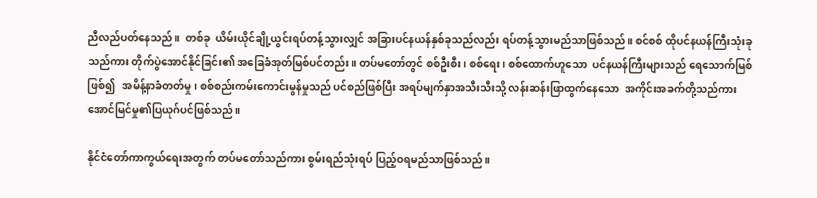ညီလည်ပတ်နေသည်။  တစ်ခု  ယိမ်းယိုင်ချို့ယွင်းရပ်တန့်သွားလျှင် အခြားပင်နယန်နှစ်ခုသည်လည်း ရပ်တန့်သွားမည်သာဖြစ်သည်။ စင်စစ် ထိုပင်နယန်ကြီးသုံးခုသည်ကား တိုက်ပွဲအောင်နိုင်ခြင်း၏ အခြေခံအုတ်မြစ်ပင်တည်း။ တပ်မတော်တွင် စစ်ဦးစီး၊ စစ်ရေး၊ စစ်ထောက်ဟူသော  ပင်နယန်ကြီးများသည် ရေသောက်မြစ်ဖြစ်၍   အမိန့်နာခံတတ်မှု၊ စစ်စည်းကမ်းကောင်းမွန်မှုသည် ပင်စည်ဖြစ်ပြီး အရပ်မျက်နှာအသီးသီးသို့ လန်းဆန်းဖြာထွက်နေသော  အကိုင်းအခက်တို့သည်ကား  အောင်မြင်မှု၏ပြယုဂ်ပင်ဖြစ်သည်။

နိုင်ငံတော်ကာကွယ်ရေးအတွက် တပ်မတော်သည်ကား စွမ်းရည်သုံးရပ် ပြည့်ဝရမည်သာဖြစ်သည်။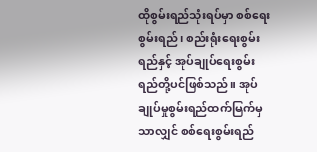ထိုစွမ်းရည်သုံးရပ်မှာ စစ်ရေးစွမ်းရည်၊ စည်းရုံးရေးစွမ်းရည်နှင့် အုပ်ချုပ်ရေးစွမ်းရည်တို့ပင်ဖြစ်သည်။ အုပ်ချုပ်မှုစွမ်းရည်ထက်မြက်မှသာလျှင် စစ်ရေးစွမ်းရည်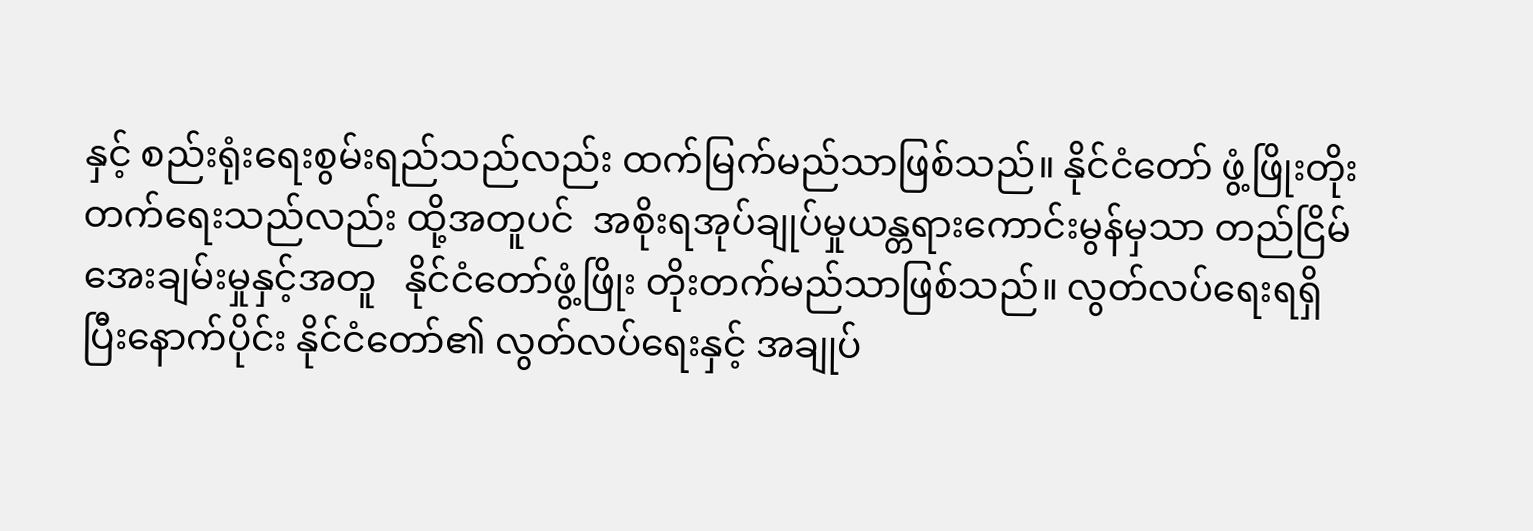နှင့် စည်းရုံးရေးစွမ်းရည်သည်လည်း ထက်မြက်မည်သာဖြစ်သည်။ နိုင်ငံတော် ဖွံ့ဖြိုးတိုးတက်ရေးသည်လည်း ထို့အတူပင်  အစိုးရအုပ်ချုပ်မှုယန္တရားကောင်းမွန်မှသာ တည်ငြိမ်အေးချမ်းမှုနှင့်အတူ   နိုင်ငံတော်ဖွံ့ဖြိုး တိုးတက်မည်သာဖြစ်သည်။ လွတ်လပ်ရေးရရှိပြီးနောက်ပိုင်း နိုင်ငံတော်၏ လွတ်လပ်ရေးနှင့် အချုပ်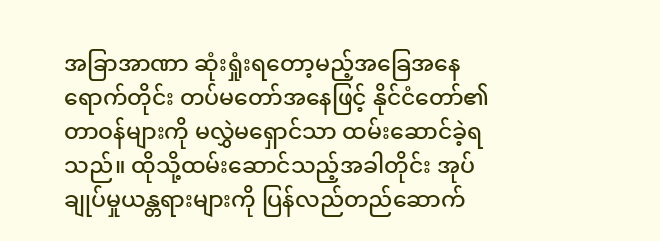အခြာအာဏာ ဆုံးရှုံးရတော့မည့်အခြေအနေရောက်တိုင်း တပ်မတော်အနေဖြင့် နိုင်ငံတော်၏တာဝန်များကို မလွှဲမရှောင်သာ ထမ်းဆောင်ခဲ့ရသည်။ ထိုသို့ထမ်းဆောင်သည့်အခါတိုင်း အုပ်ချုပ်မှုယန္တရားများကို ပြန်လည်တည်ဆောက်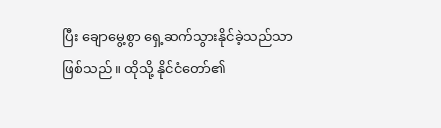ပြီး ချောမွေ့စွာ ရှေ့ဆက်သွားနိုင်ခဲ့သည်သာဖြစ်သည်။ ထိုသို့ နိုင်ငံတော်၏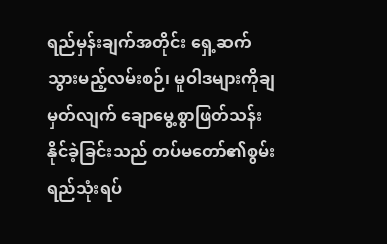ရည်မှန်းချက်အတိုင်း ရှေ့ဆက်သွားမည့်လမ်းစဉ်၊ မူဝါဒများကိုချမှတ်လျက် ချောမွေ့စွာဖြတ်သန်းနိုင်ခဲ့ခြင်းသည် တပ်မတော်၏စွမ်းရည်သုံးရပ်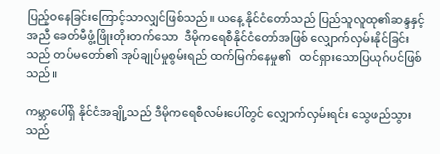ပြည့်ဝနေခြင်းကြောင့်သာလျှင်ဖြစ်သည်။ ယနေ့ နိုင်ငံတော်သည် ပြည်သူလူထု၏ဆန္ဒနှင့်အညီ ခေတ်မီဖွံ့ဖြိုးတိုးတက်သော  ဒီမိုကရေစီနိုင်ငံတော်အဖြစ် လျှောက်လှမ်းနိုင်ခြင်းသည် တပ်မတော်၏ အုပ်ချုပ်မှုစွမ်းရည် ထက်မြက်နေမှု၏   ထင်ရှားသောပြယုဂ်ပင်ဖြစ်သည်။

ကမ္ဘာပေါ်ရှိ နိုင်ငံအချို့သည် ဒီမိုကရေစီလမ်းပေါ်တွင် လျှောက်လှမ်းရင်း သွေဖည်သွားသည်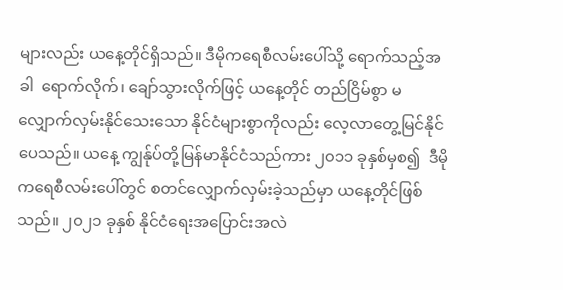များလည်း ယနေ့တိုင်ရှိသည်။ ဒီမိုကရေစီလမ်းပေါ်သို့ ရောက်သည့်အခါ  ရောက်လိုက်၊ ချော်သွားလိုက်ဖြင့် ယနေ့တိုင် တည်ငြိမ်စွာ မလျှောက်လှမ်းနိုင်သေးသော နိုင်ငံများစွာကိုလည်း လေ့လာတွေ့မြင်နိုင်ပေသည်။ ယနေ့ ကျွန်ုပ်တို့မြန်မာနိုင်ငံသည်ကား ၂၀၁၁ ခုနှစ်မှစ၍  ဒီမိုကရေစီလမ်းပေါ်တွင် စတင်လျှောက်လှမ်းခဲ့သည်မှာ ယနေ့တိုင်ဖြစ်သည်။ ၂၀၂၁ ခုနှစ် နိုင်ငံရေးအပြောင်းအလဲ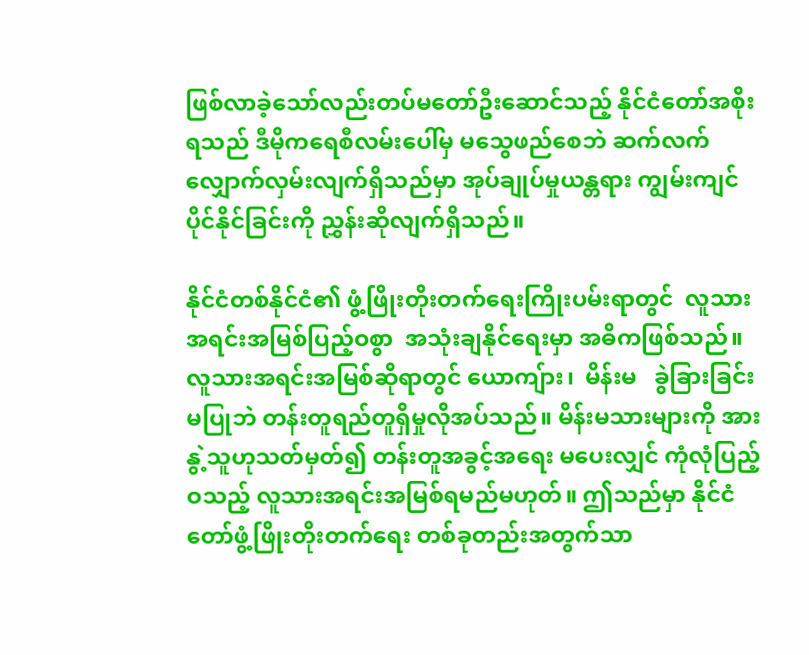ဖြစ်လာခဲ့သော်လည်းတပ်မတော်ဦးဆောင်သည့် နိုင်ငံတော်အစိုးရသည် ဒီမိုကရေစီလမ်းပေါ်မှ မသွေဖည်စေဘဲ ဆက်လက်လျှောက်လှမ်းလျက်ရှိသည်မှာ အုပ်ချုပ်မှုယန္တရား ကျွမ်းကျင်ပိုင်နိုင်ခြင်းကို ညွှန်းဆိုလျက်ရှိသည်။

နိုင်ငံတစ်နိုင်ငံ၏ ဖွံ့ဖြိုးတိုးတက်ရေးကြိုးပမ်းရာတွင်  လူသားအရင်းအမြစ်ပြည့်ဝစွာ  အသုံးချနိုင်ရေးမှာ အဓိကဖြစ်သည်။ လူသားအရင်းအမြစ်ဆိုရာတွင် ယောကျ်ား၊  မိန်းမ   ခွဲခြားခြင်းမပြုဘဲ တန်းတူရည်တူရှိမှုလိုအပ်သည်။ မိန်းမသားများကို အားနွဲ့သူဟုသတ်မှတ်၍ တန်းတူအခွင့်အရေး မပေးလျှင် ကုံလုံပြည့်ဝသည့် လူသားအရင်းအမြစ်ရမည်မဟုတ်။ ဤသည်မှာ နိုင်ငံတော်ဖွံ့ဖြိုးတိုးတက်ရေး တစ်ခုတည်းအတွက်သာ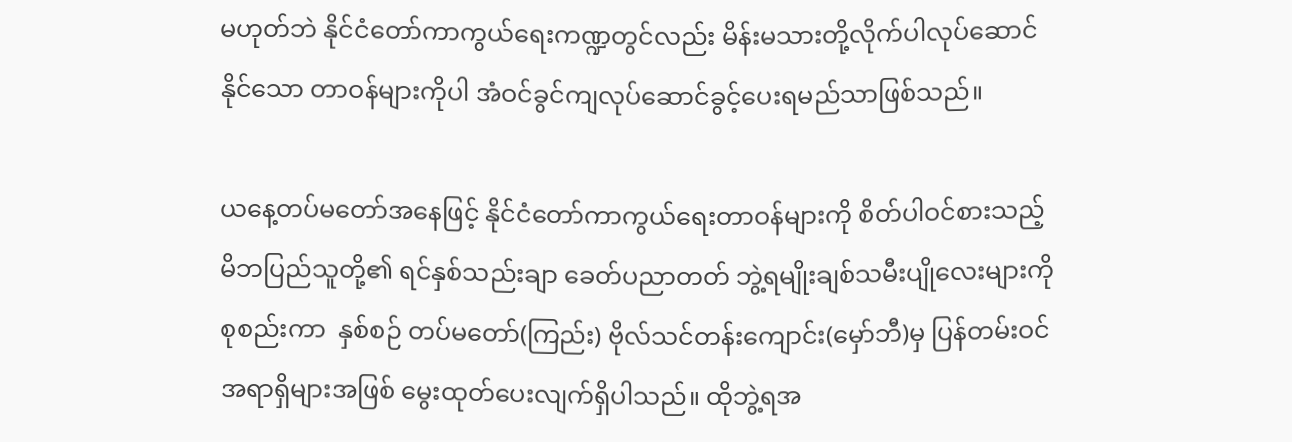မဟုတ်ဘဲ နိုင်ငံတော်ကာကွယ်ရေးကဏ္ဍတွင်လည်း မိန်းမသားတို့လိုက်ပါလုပ်ဆောင်နိုင်သော တာဝန်များကိုပါ အံဝင်ခွင်ကျလုပ်ဆောင်ခွင့်ပေးရမည်သာဖြစ်သည်။

ယနေ့တပ်မတော်အနေဖြင့် နိုင်ငံတော်ကာကွယ်ရေးတာဝန်များကို စိတ်ပါဝင်စားသည့် မိဘပြည်သူတို့၏ ရင်နှစ်သည်းချာ ခေတ်ပညာတတ် ဘွဲ့ရမျိုးချစ်သမီးပျိုလေးများကိုစုစည်းကာ  နှစ်စဉ် တပ်မတော်(ကြည်း) ဗိုလ်သင်တန်းကျောင်း(မှော်ဘီ)မှ ပြန်တမ်းဝင်အရာရှိများအဖြစ် မွေးထုတ်ပေးလျက်ရှိပါသည်။ ထိုဘွဲ့ရအ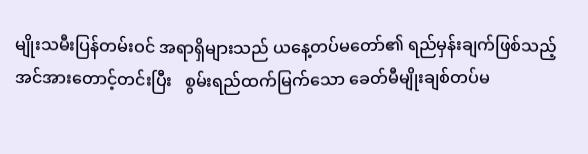မျိုးသမီးပြန်တမ်းဝင် အရာရှိများသည် ယနေ့တပ်မတော်၏ ရည်မှန်းချက်ဖြစ်သည့် အင်အားတောင့်တင်းပြီး   စွမ်းရည်ထက်မြက်သော ခေတ်မီမျိုးချစ်တပ်မ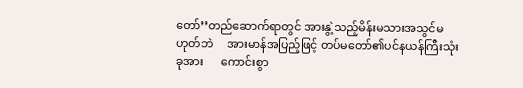တော်’’တည်ဆောက်ရာတွင် အားနွဲ့သည့်မိန်းမသားအသွင်မဟုတ်ဘဲ     အားမာန်အပြည့်ဖြင့် တပ်မတော်၏ပင်နယန်ကြီးသုံးခုအား      ကောင်းစွာ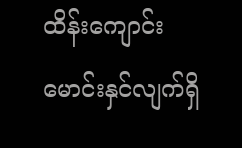ထိန်းကျောင်း မောင်းနှင်လျက်ရှိ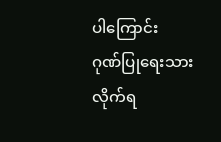ပါကြောင်း     ဂုဏ်ပြုရေးသား လိုက်ရ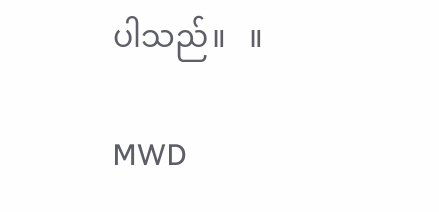ပါသည်။   ။

MWD